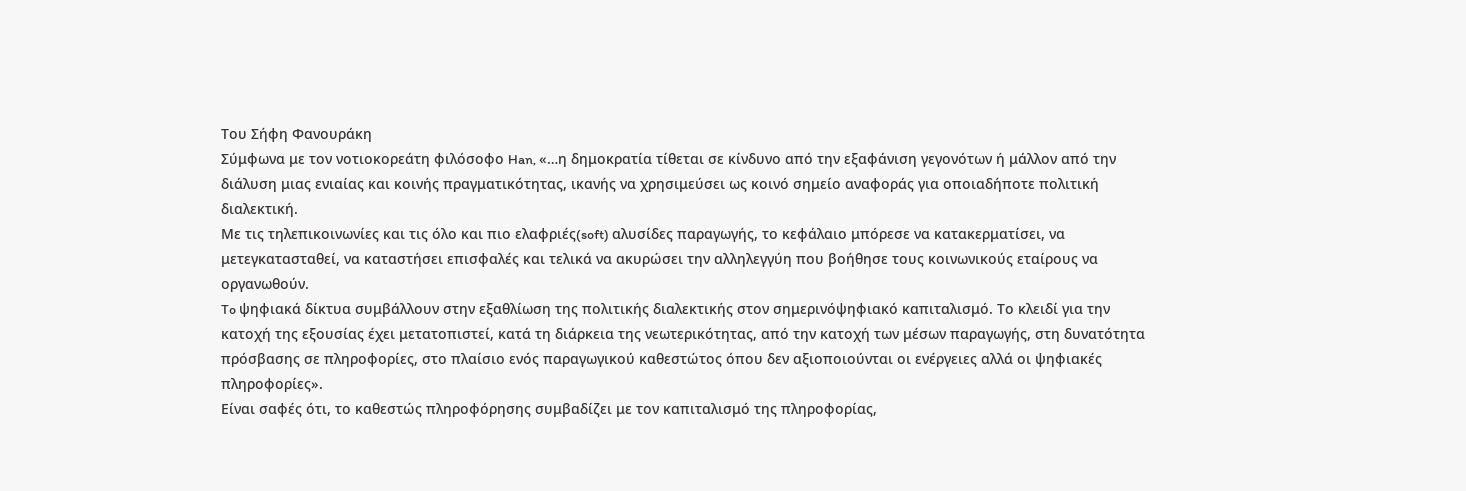Του Σήφη Φανουράκη
Σύμφωνα με τον νοτιοκορεάτη φιλόσοφο Han, «…η δημοκρατία τίθεται σε κίνδυνο από την εξαφάνιση γεγονότων ή μάλλον από την διάλυση μιας ενιαίας και κοινής πραγματικότητας, ικανής να χρησιμεύσει ως κοινό σημείο αναφοράς για οποιαδήποτε πολιτική διαλεκτική.
Με τις τηλεπικοινωνίες και τις όλο και πιο ελαφριές(soft) αλυσίδες παραγωγής, το κεφάλαιο μπόρεσε να κατακερματίσει, να μετεγκατασταθεί, να καταστήσει επισφαλές και τελικά να ακυρώσει την αλληλεγγύη που βοήθησε τους κοινωνικούς εταίρους να οργανωθούν.
To ψηφιακά δίκτυα συμβάλλουν στην εξαθλίωση της πολιτικής διαλεκτικής στον σημερινόψηφιακό καπιταλισμό. Το κλειδί για την κατοχή της εξουσίας έχει μετατοπιστεί, κατά τη διάρκεια της νεωτερικότητας, από την κατοχή των μέσων παραγωγής, στη δυνατότητα πρόσβασης σε πληροφορίες, στο πλαίσιο ενός παραγωγικού καθεστώτος όπου δεν αξιοποιούνται οι ενέργειες αλλά οι ψηφιακές πληροφορίες».
Είναι σαφές ότι, το καθεστώς πληροφόρησης συμβαδίζει με τον καπιταλισμό της πληροφορίας,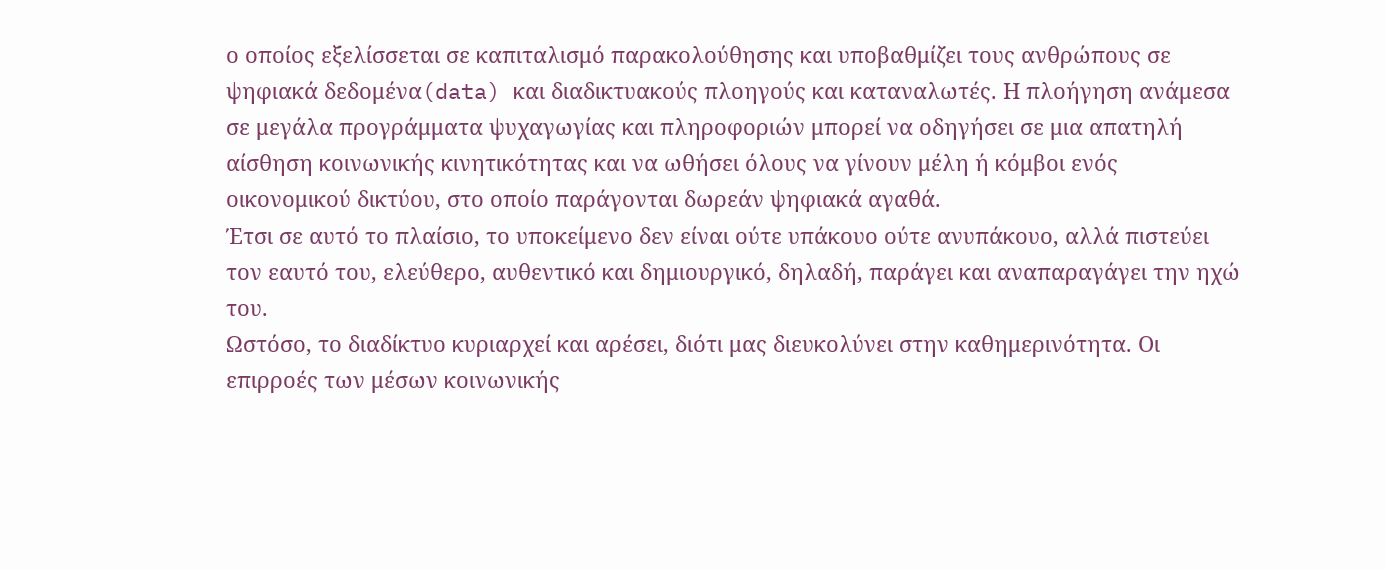ο οποίος εξελίσσεται σε καπιταλισμό παρακολούθησης και υποβαθμίζει τους ανθρώπους σε ψηφιακά δεδομένα(data) και διαδικτυακούς πλοηγούς και καταναλωτές. Η πλοήγηση ανάμεσα σε μεγάλα προγράμματα ψυχαγωγίας και πληροφοριών μπορεί να οδηγήσει σε μια απατηλή αίσθηση κοινωνικής κινητικότητας και να ωθήσει όλους να γίνουν μέλη ή κόμβοι ενός οικονομικού δικτύου, στο οποίο παράγονται δωρεάν ψηφιακά αγαθά.
Έτσι σε αυτό το πλαίσιο, το υποκείμενο δεν είναι ούτε υπάκουο ούτε ανυπάκουο, αλλά πιστεύει τον εαυτό του, ελεύθερο, αυθεντικό και δημιουργικό, δηλαδή, παράγει και αναπαραγάγει την ηχώ του.
Ωστόσο, το διαδίκτυο κυριαρχεί και αρέσει, διότι μας διευκολύνει στην καθημερινότητα. Οι επιρροές των μέσων κοινωνικής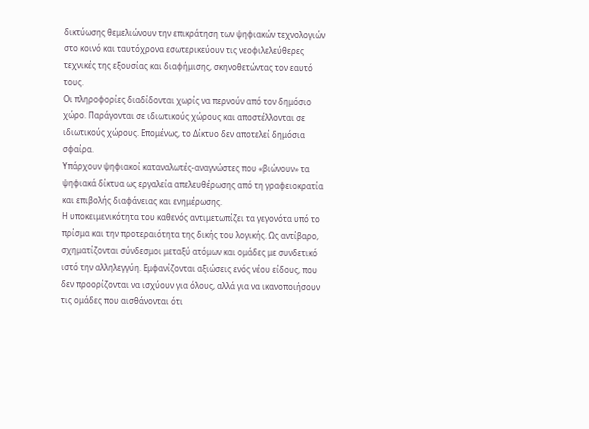δικτύωσης θεμελιώνουν την επικράτηση των ψηφιακών τεχνολογιών στο κοινό και ταυτόχρονα εσωτερικεύουν τις νεοφιλελεύθερες τεχνικές της εξουσίας και διαφήμισης, σκηνοθετώντας τον εαυτό τους.
Οι πληροφορίες διαδίδονται χωρίς να περνούν από τον δημόσιο χώρο. Παράγονται σε ιδιωτικούς χώρους και αποστέλλονται σε ιδιωτικούς χώρους. Επομένως, το Δίκτυο δεν αποτελεί δημόσια σφαίρα.
Υπάρχουν ψηφιακοί καταναλωτές-αναγνώστες που «βιώνουν» τα ψηφιακά δίκτυα ως εργαλεία απελευθέρωσης από τη γραφειοκρατία και επιβολής διαφάνειας και ενημέρωσης.
Η υποκειμενικότητα του καθενός αντιμετωπίζει τα γεγονότα υπό το πρίσμα και την προτεραιότητα της δικής του λογικής. Ως αντίβαρο, σχηματίζονται σύνδεσμοι μεταξύ ατόμων και ομάδες με συνδετικό ιστό την αλληλεγγύη. Εμφανίζονται αξιώσεις ενός νέου είδους, που δεν προορίζονται να ισχύουν για όλους, αλλά για να ικανοποιήσουν τις ομάδες που αισθάνονται ότι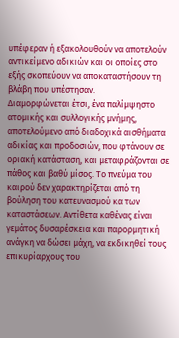υπέφεραν ή εξακολουθούν να αποτελούν αντικείμενο αδικιών και οι οποίες στο εξής σκοπεύουν να αποκαταστήσουν τη βλάβη που υπέστησαν.
Διαμορφώνεται έτσι, ένα παλίμψηστο ατομικής και συλλογικής μνήμης, αποτελούμενο από διαδοχικά αισθήματα αδικίας και προδοσιών, που φτάνουν σε οριακή κατάσταση, και μεταφράζονται σε πάθος και βαθύ μίσος. Το πνεύμα του καιρού δεν χαρακτηρίζεται από τη βούληση του κατευνασμού κα των καταστάσεων. Αντίθετα καθένας είναι γεμάτος δυσαρέσκεια και παρορμητική ανάγκη να δώσει μάχη, να εκδικηθεί τους επικυρίαρχους του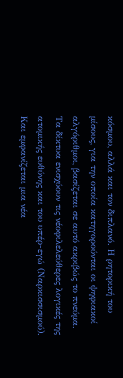κόσμου, αλλά και τον διπλανό. Η ρητορική του μίσους, για την οποία κατηγορούνται οι ψηφιακοί αλγόριθμοι, βασίζεται σε αυτό ακριβώς το πνεύμα.
Τα δίκτυα ενισχύουν τις νέοφιλελεύθερες λογικές της ατομικής ευθύνης και του υπέρ-εγώ (Ναρκισσισμού). Και εμφανίζεται μια νέα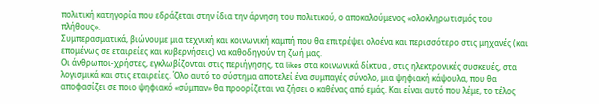πολιτική κατηγορία που εδράζεται στην ίδια την άρνηση του πολιτικού, ο αποκαλούμενος «ολοκληρωτισμός του πλήθους».
Συμπερασματικά, βιώνουμε μια τεχνική και κοινωνική καμπή που θα επιτρέψει ολοένα και περισσότερο στις μηχανές (και επομένως σε εταιρείες και κυβερνήσεις) να καθοδηγούν τη ζωή μας.
Οι άνθρωποι-χρήστες, εγκλωβίζονται στις περιήγησης, τα likes στα κοινωνικά δίκτυα , στις ηλεκτρονικές συσκευές, στα λογισμικά και στις εταιρείες. Όλο αυτό το σύστημα αποτελεί ένα συμπαγές σύνολο, μια ψηφιακή κάψουλα, που θα αποφασίζει σε ποιο ψηφιακό «σύμπαν» θα προορίζεται να ζήσει ο καθένας από εμάς. Και είναι αυτό που λέμε, το τέλος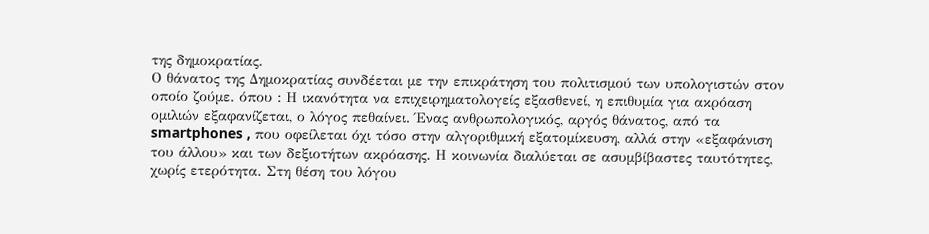της δημοκρατίας.
Ο θάνατος της Δημοκρατίας συνδέεται με την επικράτηση του πολιτισμού των υπολογιστών στον οποίο ζούμε. όπου : Η ικανότητα να επιχειρηματολογείς εξασθενεί, η επιθυμία για ακρόαση ομιλιών εξαφανίζεται, ο λόγος πεθαίνει. Ένας ανθρωπολογικός, αργός θάνατος, από τα smartphones , που οφείλεται όχι τόσο στην αλγοριθμική εξατομίκευση, αλλά στην «εξαφάνιση του άλλου» και των δεξιοτήτων ακρόασης. Η κοινωνία διαλύεται σε ασυμβίβαστες ταυτότητες, χωρίς ετερότητα. Στη θέση του λόγου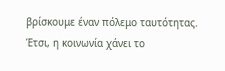βρίσκουμε έναν πόλεμο ταυτότητας. Έτσι, η κοινωνία χάνει το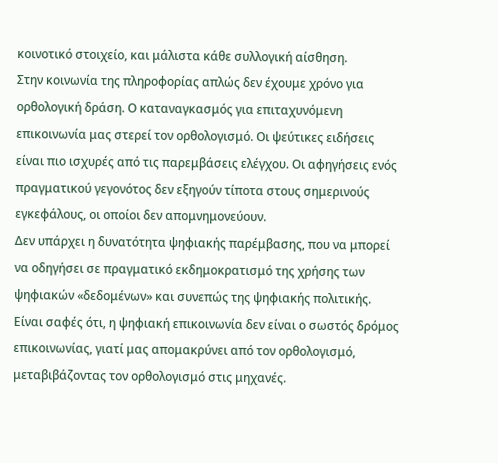κοινοτικό στοιχείο, και μάλιστα κάθε συλλογική αίσθηση.
Στην κοινωνία της πληροφορίας απλώς δεν έχουμε χρόνο για ορθολογική δράση. Ο καταναγκασμός για επιταχυνόμενη επικοινωνία μας στερεί τον ορθολογισμό. Οι ψεύτικες ειδήσεις είναι πιο ισχυρές από τις παρεμβάσεις ελέγχου. Οι αφηγήσεις ενός πραγματικού γεγονότος δεν εξηγούν τίποτα στους σημερινούς εγκεφάλους, οι οποίοι δεν απομνημονεύουν.
Δεν υπάρχει η δυνατότητα ψηφιακής παρέμβασης, που να μπορεί να οδηγήσει σε πραγματικό εκδημοκρατισμό της χρήσης των ψηφιακών «δεδομένων» και συνεπώς της ψηφιακής πολιτικής.
Είναι σαφές ότι, η ψηφιακή επικοινωνία δεν είναι ο σωστός δρόμος επικοινωνίας, γιατί μας απομακρύνει από τον ορθολογισμό, μεταβιβάζοντας τον ορθολογισμό στις μηχανές.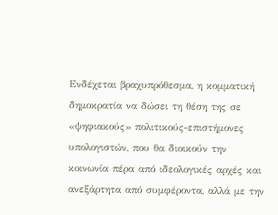Ενδέχεται βραχυπρόθεσμα, η κομματική δημοκρατία να δώσει τη θέση της σε «ψηφιακούς» πολιτικούς-επιστήμονες υπολογιστών, που θα διοικούν την κοινωνία πέρα από ιδεολογικές αρχές και ανεξάρτητα από συμφέροντα, αλλά με την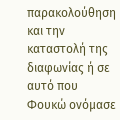παρακολούθηση και την καταστολή της διαφωνίας ή σε αυτό που Φουκώ ονόμασε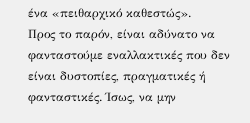ένα «πειθαρχικό καθεστώς».
Προς το παρόν, είναι αδύνατο να φανταστούμε εναλλακτικές που δεν είναι δυστοπίες, πραγματικές ή φανταστικές. Ίσως, να μην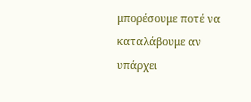μπορέσουμε ποτέ να καταλάβουμε αν υπάρχει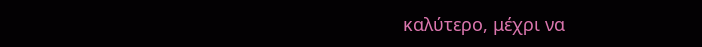καλύτερο, μέχρι να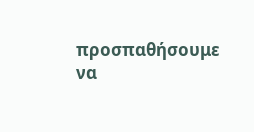προσπαθήσουμε να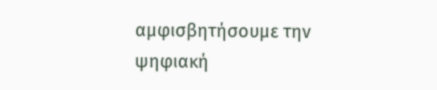αμφισβητήσουμε την ψηφιακή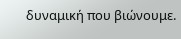δυναμική που βιώνουμε.